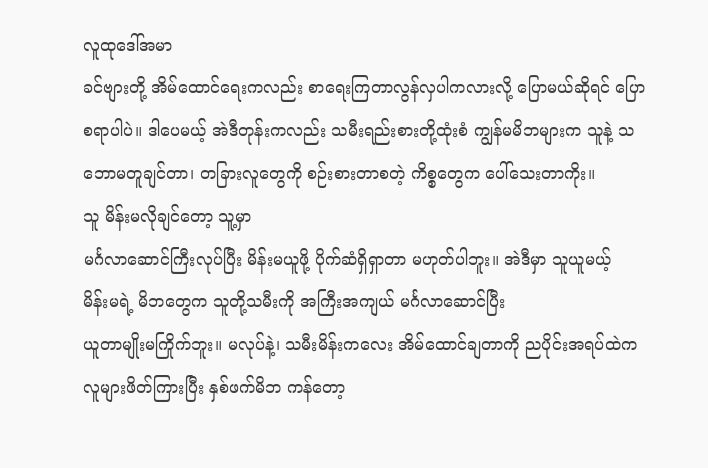လူထုဒေါ်အမာ
ခင်ဗျားတို့ အိမ်ထောင်ရေးကလည်း စာရေးကြတာလွန်လှပါကလားလို့ ပြောမယ်ဆိုရင် ပြောစရာပါပဲ။ ဒါပေမယ့် အဲဒီတုန်းကလည်း သမီးရည်းစားတို့ထုံးစံ ကျွန်မမိဘများက သူနဲ့ သဘောမတူချင်တာ၊ တခြားလူတွေကို စဉ်းစားတာစတဲ့ ကိစ္စတွေက ပေါ်သေးတာကိုး။
သူ မိန်းမလိုချင်တော့ သူ့မှာ
မင်္ဂလာဆောင်ကြီးလုပ်ပြီး မိန်းမယူဖို့ ပိုက်ဆံရှိရှာတာ မဟုတ်ပါဘူး။ အဲဒီမှာ သူယူမယ့်
မိန်းမရဲ့ မိဘတွေက သူတို့သမီးကို အကြီးအကျယ် မင်္ဂလာဆောင်ပြီး
ယူတာမျိုးမကြိုက်ဘူး။ မလုပ်နဲ့၊ သမီးမိန်းကလေး အိမ်ထောင်ချတာကို ညပိုင်းအရပ်ထဲက
လူများဖိတ်ကြားပြီး နှစ်ဖက်မိဘ ကန်တော့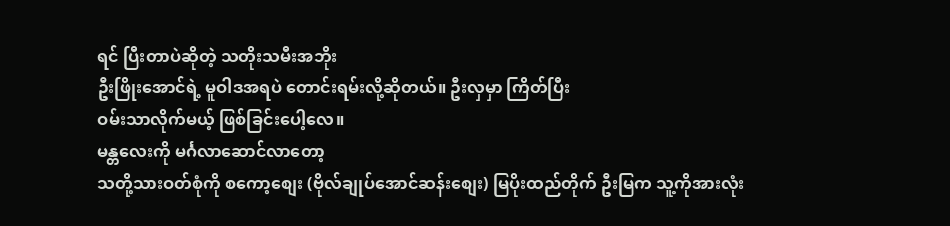ရင် ပြီးတာပဲဆိုတဲ့ သတိုးသမီးအဘိုး
ဦးဖြိုးအောင်ရဲ့ မူဝါဒအရပဲ တောင်းရမ်းလို့ဆိုတယ်။ ဦးလှမှာ ကြိတ်ပြီး
ဝမ်းသာလိုက်မယ့် ဖြစ်ခြင်းပေါ့လေ။
မန္တလေးကို မင်္ဂလာဆောင်လာတော့
သတို့သားဝတ်စုံကို စကော့စျေး (ဗိုလ်ချုပ်အောင်ဆန်းစျေး) မြပိုးထည်တိုက် ဦးမြက သူ့ကိုအားလုံး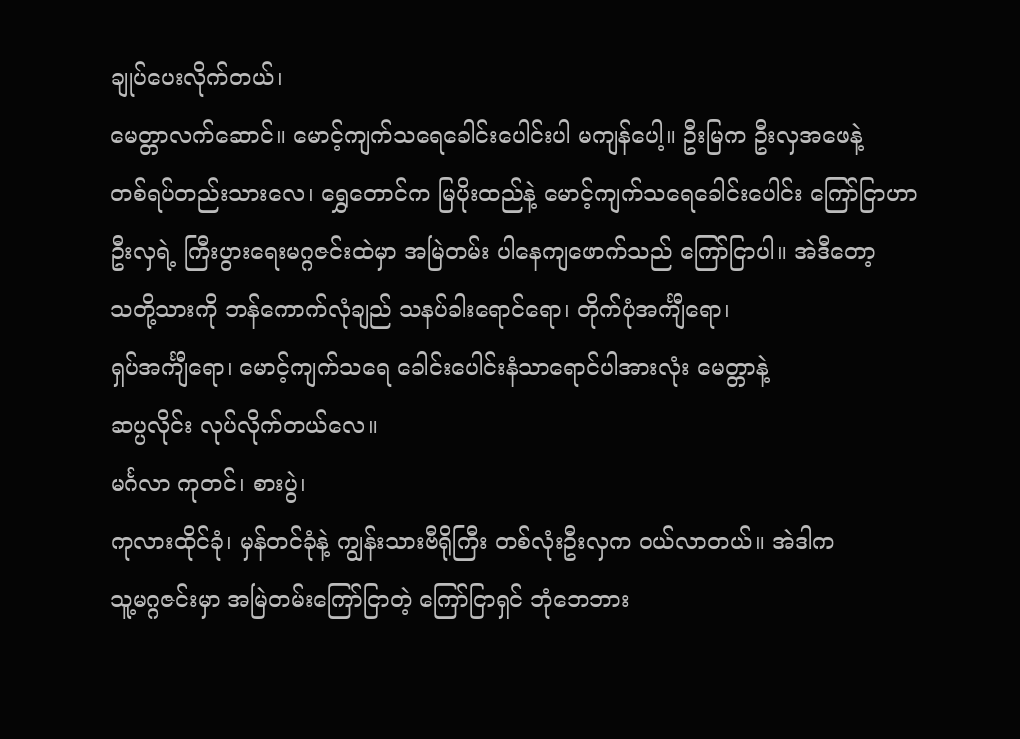ချုပ်ပေးလိုက်တယ်၊
မေတ္တာလက်ဆောင်။ မောင့်ကျက်သရေခေါင်းပေါင်းပါ မကျန်ပေါ့။ ဦးမြက ဦးလှအဖေနဲ့
တစ်ရပ်တည်းသားလေ၊ ရွှေတောင်က မြပိုးထည်နဲ့ မောင့်ကျက်သရေခေါင်းပေါင်း ကြော်ငြာဟာ
ဦးလှရဲ့ ကြီးပွားရေးမဂ္ဂဇင်းထဲမှာ အမြဲတမ်း ပါနေကျဖောက်သည် ကြော်ငြာပါ။ အဲဒီတော့
သတို့သားကို ဘန်ကောက်လုံချည် သနပ်ခါးရောင်ရော၊ တိုက်ပုံအင်္ကျီရော၊
ရှပ်အင်္ကျီရော၊ မောင့်ကျက်သရေ ခေါင်းပေါင်းနံသာရောင်ပါအားလုံး မေတ္တာနဲ့
ဆပ္ပလိုင်း လုပ်လိုက်တယ်လေ။
မင်္ဂလာ ကုတင်၊ စားပွဲ၊
ကုလားထိုင်ခုံ၊ မှန်တင်ခုံနဲ့ ကျွန်းသားဗီရိုကြီး တစ်လုံးဦးလှက ဝယ်လာတယ်။ အဲဒါက
သူ့မဂ္ဂဇင်းမှာ အမြဲတမ်းကြော်ငြာတဲ့ ကြော်ငြာရှင် ဘုံဘေဘား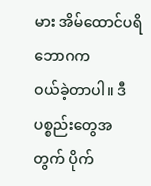မား အိမ်ထောင်ပရိဘောဂက
ဝယ်ခဲ့တာပါ။ ဒီပစ္စည်းတွေအတွက် ပိုက်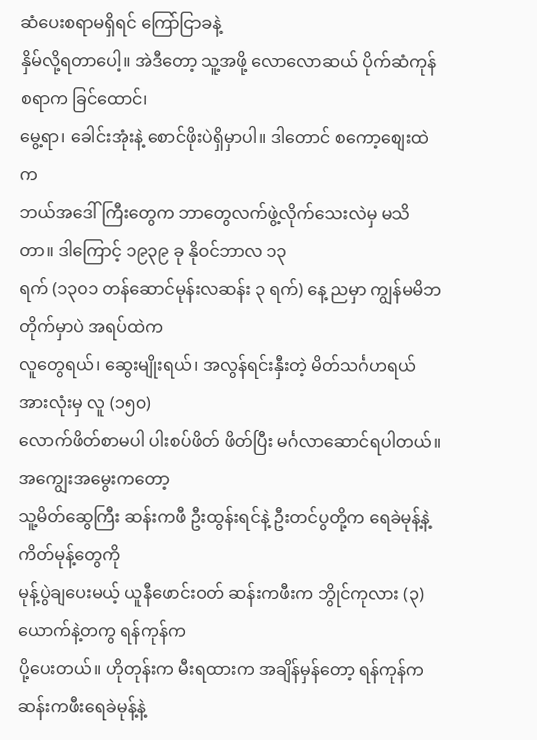ဆံပေးစရာမရှိရင် ကြော်ငြာခနဲ့
နှိမ်လို့ရတာပေါ့။ အဲဒီတော့ သူ့အဖို့ လောလောဆယ် ပိုက်ဆံကုန်စရာက ခြင်ထောင်၊
မွေ့ရာ၊ ခေါင်းအုံးနဲ့ စောင်ဖိုးပဲရှိမှာပါ။ ဒါတောင် စကော့စျေးထဲက
ဘယ်အဒေါ်ကြီးတွေက ဘာတွေလက်ဖွဲ့လိုက်သေးလဲမှ မသိတာ။ ဒါကြောင့် ၁၉၃၉ ခု နိုဝင်ဘာလ ၁၃
ရက် (၁၃၀၁ တန်ဆောင်မုန်းလဆန်း ၃ ရက်) နေ့ ညမှာ ကျွန်မမိဘတိုက်မှာပဲ အရပ်ထဲက
လူတွေရယ်၊ ဆွေးမျိုးရယ်၊ အလွန်ရင်းနှီးတဲ့ မိတ်သင်္ဂဟရယ် အားလုံးမှ လူ (၁၅၀)
လောက်ဖိတ်စာမပါ ပါးစပ်ဖိတ် ဖိတ်ပြီး မင်္ဂလာဆောင်ရပါတယ်။ အကျွေးအမွေးကတော့
သူ့မိတ်ဆွေကြီး ဆန်းကဖီ ဦးထွန်းရင်နဲ့ ဦးတင်ပွတို့က ရေခဲမုန့်နဲ့ ကိတ်မုန့်တွေကို
မုန့်ပွဲချပေးမယ့် ယူနီဖောင်းဝတ် ဆန်းကဖီးက ဘွိုင်ကုလား (၃) ယောက်နဲ့တကွ ရန်ကုန်က
ပို့ပေးတယ်။ ဟိုတုန်းက မီးရထားက အချိန်မှန်တော့ ရန်ကုန်က ဆန်းကဖီးရေခဲမုန့်နဲ့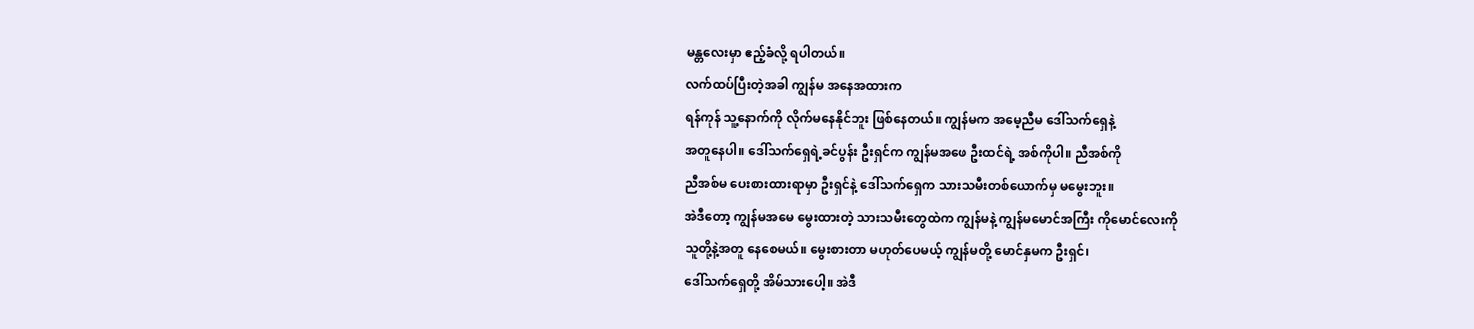မန္တလေးမှာ ဧည့်ခံလို့ ရပါတယ်။
လက်ထပ်ပြီးတဲ့အခါ ကျွန်မ အနေအထားက
ရန်ကုန် သူ့နောက်ကို လိုက်မနေနိုင်ဘူး ဖြစ်နေတယ်။ ကျွန်မက အမေ့ညီမ ဒေါ်သက်ရှေနဲ့
အတူနေပါ။ ဒေါ်သက်ရှေရဲ့ခင်ပွန်း ဦးရှင်က ကျွန်မအဖေ ဦးထင်ရဲ့ အစ်ကိုပါ။ ညီအစ်ကို
ညီအစ်မ ပေးစားထားရာမှာ ဦးရှင်နဲ့ ဒေါ်သက်ရှေက သားသမီးတစ်ယောက်မှ မမွေးဘူး။
အဲဒီတော့ ကျွန်မအမေ မွေးထားတဲ့ သားသမီးတွေထဲက ကျွန်မနဲ့ ကျွန်မမောင်အကြီး ကိုမောင်လေးကို
သူတို့နဲ့အတူ နေစေမယ်။ မွေးစားတာ မဟုတ်ပေမယ့် ကျွန်မတို့ မောင်နှမက ဦးရှင်၊
ဒေါ်သက်ရှေတို့ အိမ်သားပေါ့။ အဲဒီ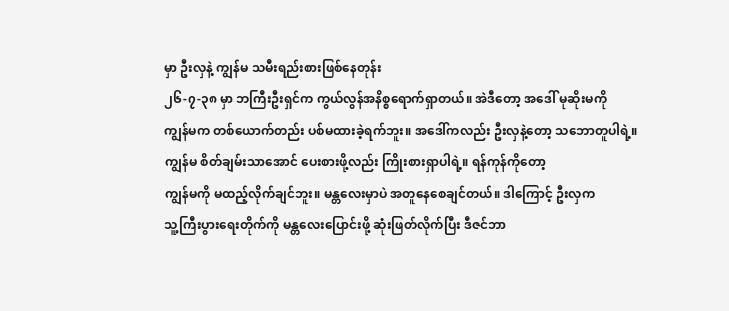မှာ ဦးလှနဲ့ ကျွန်မ သမီးရည်းစားဖြစ်နေတုန်း
၂၆-၇-၃၈ မှာ ဘကြီးဦးရှင်က ကွယ်လွန်အနိစ္စရောက်ရှာတယ်။ အဲဒီတော့ အဒေါ် မုဆိုးမကို
ကျွန်မက တစ်ယောက်တည်း ပစ်မထားခဲ့ရက်ဘူး။ အဒေါ်ကလည်း ဦးလှနဲ့တော့ သဘောတူပါရဲ့။
ကျွန်မ စိတ်ချမ်းသာအောင် ပေးစားဖို့လည်း ကြိုးစားရှာပါရဲ့။ ရန်ကုန်ကိုတော့
ကျွန်မကို မထည့်လိုက်ချင်ဘူး။ မန္တလေးမှာပဲ အတူနေစေချင်တယ်။ ဒါကြောင့် ဦးလှက
သူ့ကြီးပွားရေးတိုက်ကို မန္တလေးပြောင်းဖို့ ဆုံးဖြတ်လိုက်ပြီး ဒီဇင်ဘာ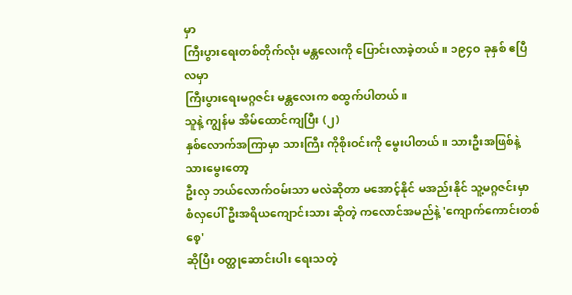မှာ
ကြီးပွားရေးတစ်တိုက်လုံး မန္တလေးကို ပြောင်းလာခဲ့တယ်။ ၁၉၄ဝ ခုနှစ် ဧပြီလမှာ
ကြီးပွားရေးမဂ္ဂဇင်း မန္တလေးက စထွက်ပါတယ်။
သူနဲ့ ကျွန်မ အိမ်ထောင်ကျပြီး (၂)
နှစ်လောက်အကြာမှာ သားကြီး ကိုစိုးဝင်းကို မွေးပါတယ်။ သားဦးအဖြစ်နဲ့ သားမွေးတော့
ဦးလှ ဘယ်လောက်ဝမ်းသာ မလဲဆိုတာ မအောင့်နိုင် မအည်းနိုင် သူ့မဂ္ဂဇင်းမှာ
စံလှပေါ်ဦးအရိယကျောင်းသား ဆိုတဲ့ ကလောင်အမည်နဲ့ 'ကျောက်ကောင်းတစ်စေ့'
ဆိုပြီး ဝတ္ထုဆောင်းပါး ရေးသတဲ့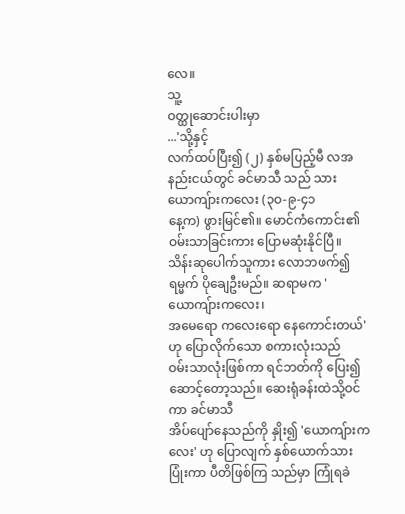လေ။
သူ့
ဝတ္ထုဆောင်းပါးမှာ
...'သို့နှင့်
လက်ထပ်ပြီး၍ (၂) နှစ်မပြည့်မီ လအနည်းငယ်တွင် ခင်မာသီ သည် သားယောကျ်ားကလေး (၃ဝ-၉-၄၁
နေ့က) ဖွားမြင်၏။ မောင်ကံကောင်း၏ ဝမ်းသာခြင်းကား ပြောမဆုံးနိုင်ပြီ။
သိန်းဆုပေါက်သူကား လောဘဖက်၍ ရမ္မက် ပိုချေဦးမည်။ ဆရာမက 'ယောကျ်ားကလေး၊
အမေရော ကလေးရော နေကောင်းတယ်' ဟု ပြောလိုက်သော စကားလုံးသည်
ဝမ်းသာလုံးဖြစ်ကာ ရင်ဘတ်ကို ပြေး၍ဆောင့်တော့သည်။ ဆေးရုံခန်းထဲသို့ဝင်ကာ ခင်မာသီ
အိပ်ပျော်နေသည်ကို နှိုး၍ 'ယောကျ်ားကလေး' ဟု ပြောလျက် နှစ်ယောက်သား ပြုံးကာ ပီတိဖြစ်ကြ သည်မှာ ကြုံရခဲ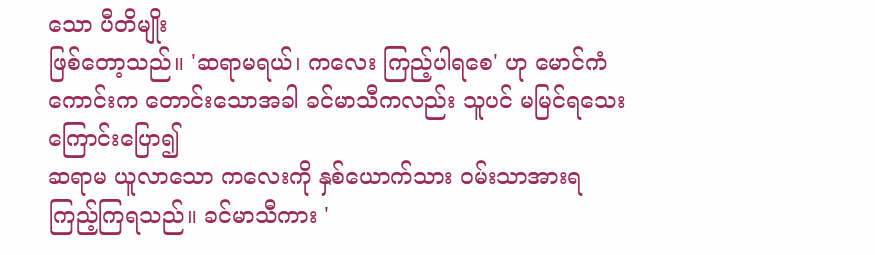သော ပီတိမျိုး
ဖြစ်တော့သည်။ 'ဆရာမရယ်၊ ကလေး ကြည့်ပါရစေ' ဟု မောင်ကံကောင်းက တောင်းသောအခါ ခင်မာသီကလည်း သူပင် မမြင်ရသေးကြောင်းပြော၍
ဆရာမ ယူလာသော ကလေးကို နှစ်ယောက်သား ဝမ်းသာအားရကြည့်ကြရသည်။ ခင်မာသီကား '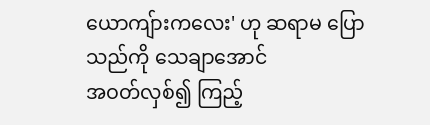ယောကျ်ားကလေး' ဟု ဆရာမ ပြောသည်ကို သေချာအောင်
အဝတ်လှစ်၍ ကြည့်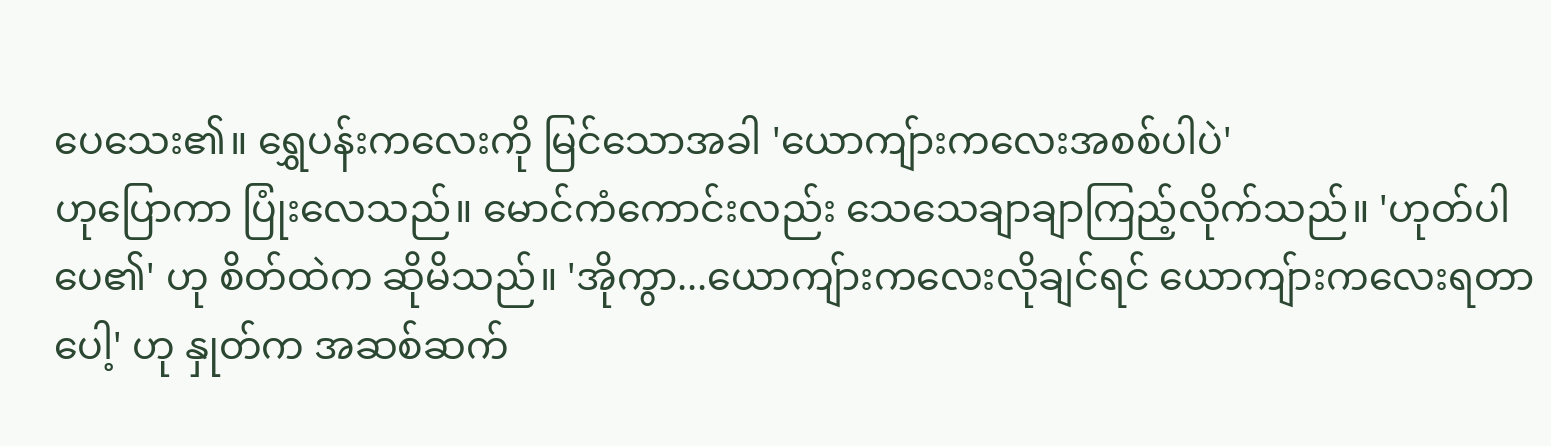ပေသေး၏။ ရွှေပန်းကလေးကို မြင်သောအခါ 'ယောကျ်ားကလေးအစစ်ပါပဲ'
ဟုပြောကာ ပြုံးလေသည်။ မောင်ကံကောင်းလည်း သေသေချာချာကြည့်လိုက်သည်။ 'ဟုတ်ပါပေ၏' ဟု စိတ်ထဲက ဆိုမိသည်။ 'အိုကွာ...ယောကျ်ားကလေးလိုချင်ရင် ယောကျ်ားကလေးရတာပေါ့' ဟု နှုတ်က အဆစ်ဆက်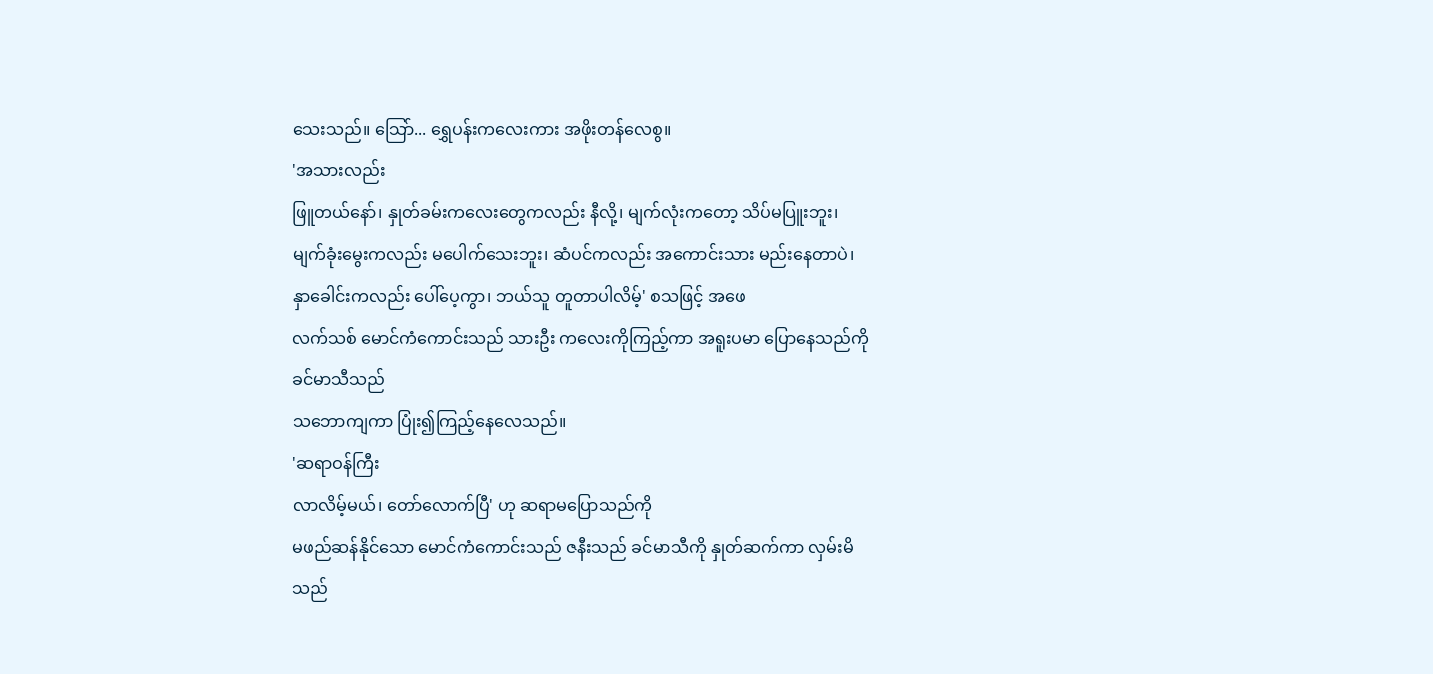သေးသည်။ သြော်... ရွှေပန်းကလေးကား အဖိုးတန်လေစွ။
'အသားလည်း
ဖြူတယ်နော်၊ နှုတ်ခမ်းကလေးတွေကလည်း နီလို့၊ မျက်လုံးကတော့ သိပ်မပြူးဘူး၊
မျက်ခုံးမွေးကလည်း မပေါက်သေးဘူး၊ ဆံပင်ကလည်း အကောင်းသား မည်းနေတာပဲ၊
နှာခေါင်းကလည်း ပေါ်ပေ့ကွာ၊ ဘယ်သူ တူတာပါလိမ့်' စသဖြင့် အဖေ
လက်သစ် မောင်ကံကောင်းသည် သားဦး ကလေးကိုကြည့်ကာ အရူးပမာ ပြောနေသည်ကို ခင်မာသီသည်
သဘောကျကာ ပြုံး၍ကြည့်နေလေသည်။
'ဆရာဝန်ကြီး
လာလိမ့်မယ်၊ တော်လောက်ပြီ' ဟု ဆရာမပြောသည်ကို
မဖည်ဆန်နိုင်သော မောင်ကံကောင်းသည် ဇနီးသည် ခင်မာသီကို နှုတ်ဆက်ကာ လှမ်းမိသည်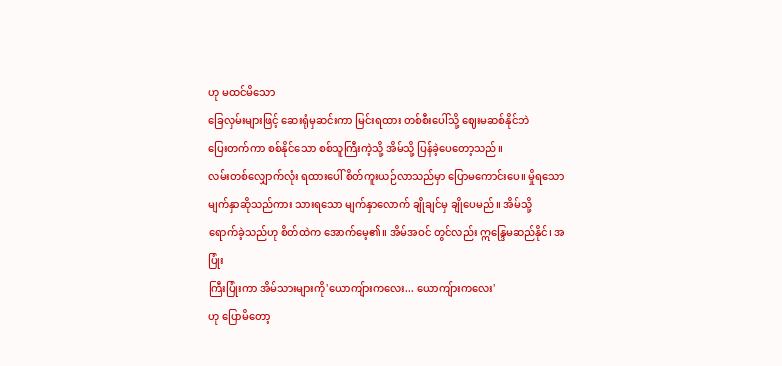ဟု မထင်မိသော
ခြေလှမ်းများဖြင့် ဆေးရုံမှဆင်းကာ မြင်းရထား တစ်စီးပေါ်သို့ ဈေးမဆစ်နိုင်ဘဲ
ပြေးတက်ကာ စစ်နိုင်သော စစ်သူကြီးကဲ့သို့ အိမ်သို့ ပြန်ခဲ့ပေတော့သည်။
လမ်းတစ်လျှောက်လုံး ရထားပေါ် စိတ်ကူးယဉ်လာသည်မှာ ပြောမကောင်းပေ။ မှိုရသော
မျက်နှာဆိုသည်ကား သားရသော မျက်နှာလောက် ချိုချင်မှ ချိုပေမည်။ အိမ်သို့
ရောက်ခဲ့သည်ဟု စိတ်ထဲက အောက်မေ့၏။ အိမ်အဝင် တွင်လည်း ဣန္ဒြေမဆည်နိုင်၊ အပြုံး
ကြီးပြုံးကာ အိမ်သားများကို'ယောကျ်ားကလေး... ယောကျ်ားကလေး'
ဟု ပြောမိတော့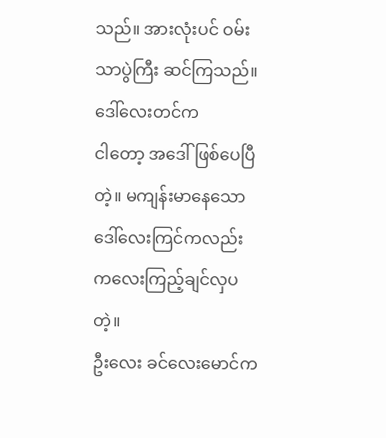သည်။ အားလုံးပင် ဝမ်းသာပွဲကြီး ဆင်ကြသည်။ ဒေါ်လေးတင်က
ငါတော့ အဒေါ်ဖြစ်ပေပြီတဲ့။ မကျန်းမာနေသော ဒေါ်လေးကြင်ကလည်း ကလေးကြည့်ချင်လှပတဲ့။
ဦးလေး ခင်လေးမောင်က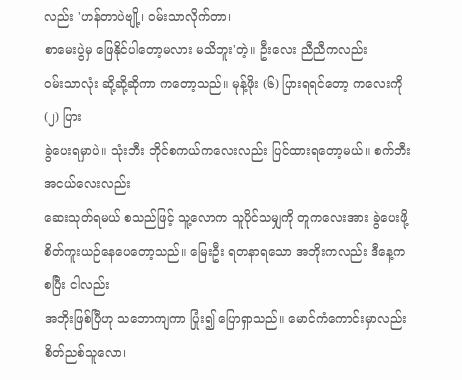လည်း 'ဟန်တာပဲဗျို့၊ ဝမ်းသာလိုက်တာ၊
စာမေးပွဲမှ ဖြေနိုင်ပါတော့မလား မသိဘူး'တဲ့။ ဦးလေး ညီညီကလည်း
ဝမ်းသာလုံး ဆို့ဆို့ဆိုကာ ကတော့သည်။ မုန့်ဖိုး (၆) ပြားရရင်တော့ ကလေးကို (၂) ပြား
ခွဲပေးရမှာပဲ။ သုံးဘီး ဘိုင်စကယ်ကလေးလည်း ပြင်ထားရတော့မယ်။ စက်ဘီးအငယ်လေးလည်း
ဆေးသုတ်ရမယ် စသည်ဖြင့် သူ့လောက သူပိုင်သမျှကို တူကလေးအား ခွဲပေးဖို့
စိတ်ကူးယဉ်နေပေတော့သည်။ မြေးဦး ရတနာရသော အဘိုးကလည်း ဒီနေ့ကစပြီး ငါလည်း
အဘိုးဖြစ်ပြီဟု သဘောကျကာ ပြုံး၍ ပြောရှာသည်။ မောင်ကံကောင်းမှာလည်း စိတ်ညစ်သူလော၊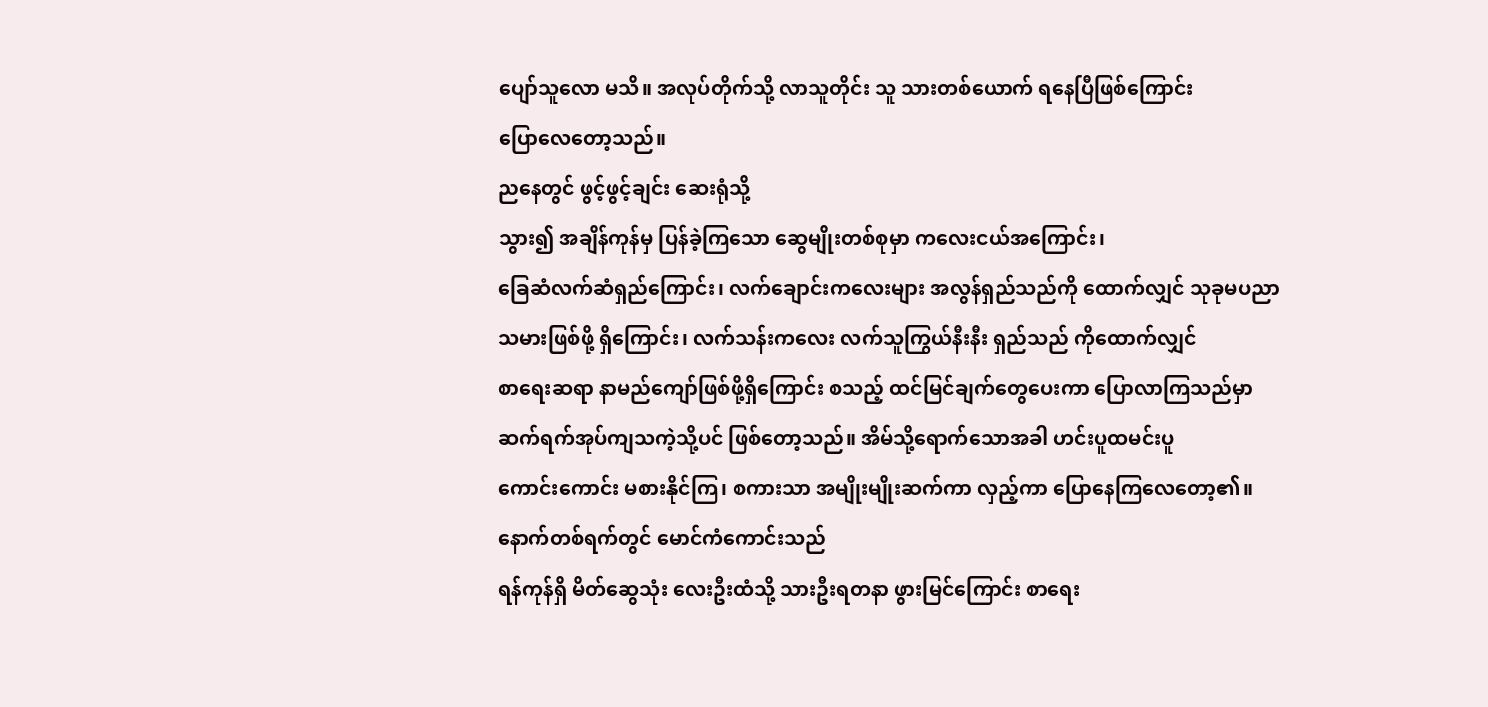ပျော်သူလော မသိ။ အလုပ်တိုက်သို့ လာသူတိုင်း သူ သားတစ်ယောက် ရနေပြီဖြစ်ကြောင်း
ပြောလေတော့သည်။
ညနေတွင် ဖွင့်ဖွင့်ချင်း ဆေးရုံသို့
သွား၍ အချိန်ကုန်မှ ပြန်ခဲ့ကြသော ဆွေမျိုးတစ်စုမှာ ကလေးငယ်အကြောင်း၊
ခြေဆံလက်ဆံရှည်ကြောင်း၊ လက်ချောင်းကလေးများ အလွန်ရှည်သည်ကို ထောက်လျှင် သုခုမပညာ
သမားဖြစ်ဖို့ ရှိကြောင်း၊ လက်သန်းကလေး လက်သူကြွယ်နီးနီး ရှည်သည် ကိုထောက်လျှင်
စာရေးဆရာ နာမည်ကျော်ဖြစ်ဖို့ရှိကြောင်း စသည့် ထင်မြင်ချက်တွေပေးကာ ပြောလာကြသည်မှာ
ဆက်ရက်အုပ်ကျသကဲ့သို့ပင် ဖြစ်တော့သည်။ အိမ်သို့ရောက်သောအခါ ဟင်းပူထမင်းပူ
ကောင်းကောင်း မစားနိုင်ကြ၊ စကားသာ အမျိုးမျိုးဆက်ကာ လှည့်ကာ ပြောနေကြလေတော့၏။
နောက်တစ်ရက်တွင် မောင်ကံကောင်းသည်
ရန်ကုန်ရှိ မိတ်ဆွေသုံး လေးဦးထံသို့ သားဦးရတနာ ဖွားမြင်ကြောင်း စာရေး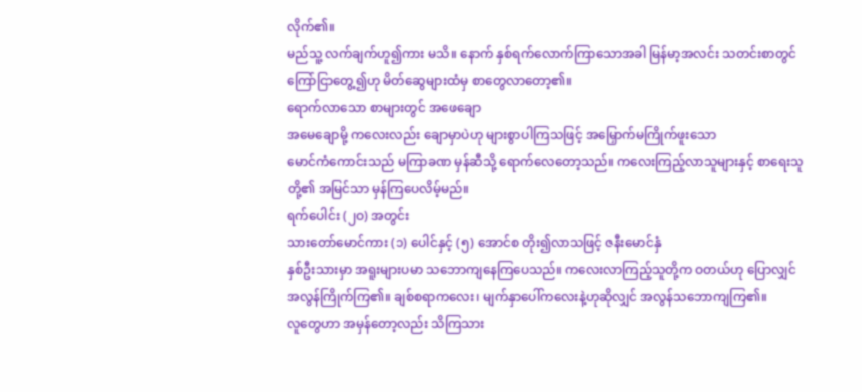လိုက်၏။
မည်သူ့ လက်ချက်ဟူ၍ကား မသိ။ နောက် နှစ်ရက်လောက်ကြာသောအခါ မြန်မာ့အလင်း သတင်းစာတွင်
ကြော်ငြာတွေ့၍ဟု မိတ်ဆွေများထံမှ စာတွေလာတော့၏။
ရောက်လာသော စာများတွင် အဖေချော
အမေချောမို့ ကလေးလည်း ချောမှာပဲဟု များစွာပါကြသဖြင့် အမြှောက်မကြိုက်ဖူးသော
မောင်ကံကောင်းသည် မကြာခဏ မှန်ဆီသို့ ရောက်လေတော့သည်။ ကလေးကြည့်လာသူများနှင့် စာရေးသူတို့၏ အမြင်သာ မှန်ကြပေလိမ့်မည်။
ရက်ပေါင်း (၂ဝ) အတွင်း
သားတော်မောင်ကား (၁) ပေါင်နှင့် (၅) အောင်စ တိုး၍လာသဖြင့် ဇနီးမောင်နှံ
နှစ်ဦးသားမှာ အရူးများပမာ သဘောကျနေကြပေသည်။ ကလေးလာကြည့်သူတို့က ဝတယ်ဟု ပြောလျှင်
အလွန်ကြိုက်ကြ၏။ ချစ်စရာကလေး၊ မျက်နှာပေါ်ကလေးနဲ့ဟုဆိုလျှင် အလွန်သဘောကျကြ၏။
လူတွေဟာ အမှန်တော့လည်း သိကြသား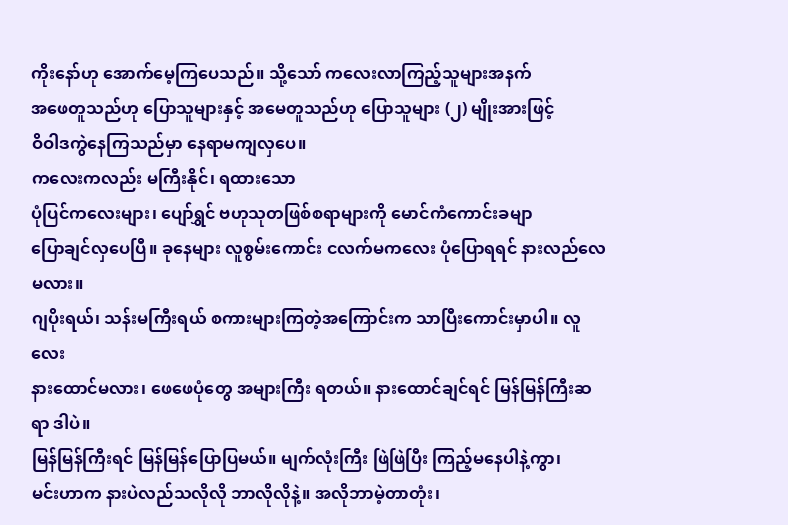ကိုးနော်ဟု အောက်မေ့ကြပေသည်။ သို့သော် ကလေးလာကြည့်သူများအနက်
အဖေတူသည်ဟု ပြောသူများနှင့် အမေတူသည်ဟု ပြောသူများ (၂) မျိုးအားဖြင့်
ဝိဝါဒကွဲနေကြသည်မှာ နေရာမကျလှပေ။
ကလေးကလည်း မကြီးနိုင်၊ ရထားသော
ပုံပြင်ကလေးများ၊ ပျော်ရွှင် ဗဟုသုတဖြစ်စရာများကို မောင်ကံကောင်းခမျာ
ပြောချင်လှပေပြီ။ ခုနေများ လူစွမ်းကောင်း ငလက်မကလေး ပုံပြောရရင် နားလည်လေမလား။
ဂျပိုးရယ်၊ သန်းမကြီးရယ် စကားများကြတဲ့အကြောင်းက သာပြီးကောင်းမှာပါ။ လူလေး
နားထောင်မလား၊ ဖေဖေပုံတွေ အများကြီး ရတယ်။ နားထောင်ချင်ရင် မြန်မြန်ကြီးဆရာ ဒါပဲ။
မြန်မြန်ကြီးရင် မြန်မြန်ပြောပြမယ်။ မျက်လုံးကြီး ဖြဲဖြဲပြီး ကြည့်မနေပါနဲ့ကွာ၊
မင်းဟာက နားပဲလည်သလိုလို ဘာလိုလိုနဲ့။ အလိုဘာမဲ့တာတုံး၊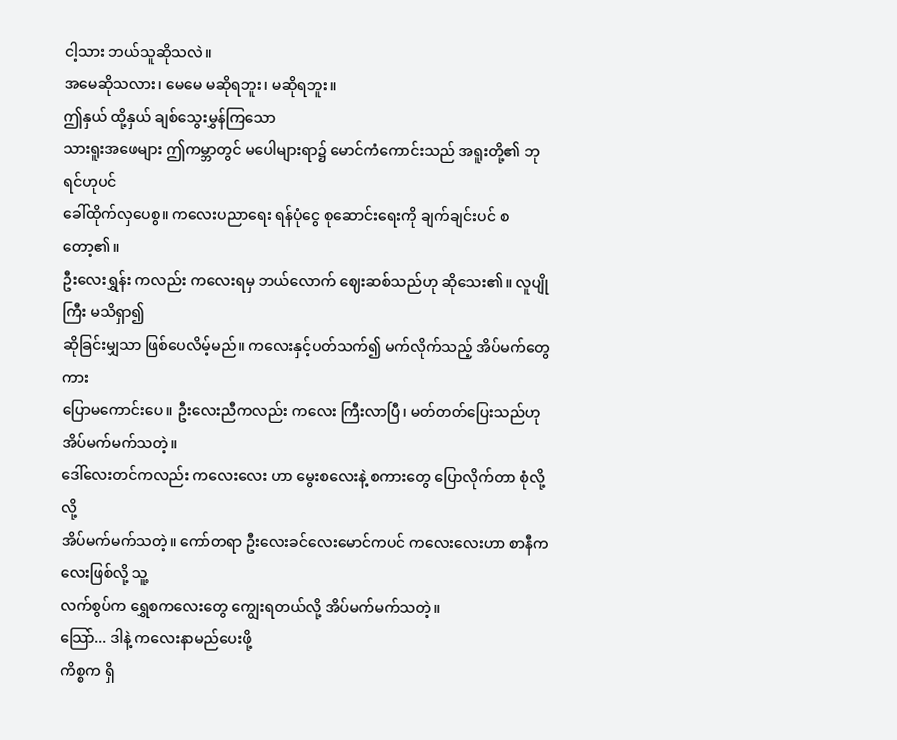ငါ့သား ဘယ်သူဆိုသလဲ။
အမေဆိုသလား၊ မေမေ မဆိုရဘူး၊ မဆိုရဘူး။
ဤနှယ် ထို့နှယ် ချစ်သွေးမွှန်ကြသော
သားရူးအဖေများ ဤကမ္ဘာတွင် မပေါများရာ၌ မောင်ကံကောင်းသည် အရူးတို့၏ ဘုရင်ဟုပင်
ခေါ်ထိုက်လှပေစွ။ ကလေးပညာရေး ရန်ပုံငွေ စုဆောင်းရေးကို ချက်ချင်းပင် စတော့၏။
ဦးလေးရွှန်း ကလည်း ကလေးရမှ ဘယ်လောက် ဈေးဆစ်သည်ဟု ဆိုသေး၏။ လူပျိုကြီး မသိရှာ၍
ဆိုခြင်းမျှသာ ဖြစ်ပေလိမ့်မည်။ ကလေးနှင့်ပတ်သက်၍ မက်လိုက်သည့် အိပ်မက်တွေကား
ပြောမကောင်းပေ။ ဦးလေးညီကလည်း ကလေး ကြီးလာပြီ၊ မတ်တတ်ပြေးသည်ဟု အိပ်မက်မက်သတဲ့။
ဒေါ်လေးတင်ကလည်း ကလေးလေး ဟာ မွေးစလေးနဲ့ စကားတွေ ပြောလိုက်တာ စုံလို့လို့
အိပ်မက်မက်သတဲ့။ ကော်တရာ ဦးလေးခင်လေးမောင်ကပင် ကလေးလေးဟာ စာနီကလေးဖြစ်လို့ သူ့
လက်စွပ်က ရွှေစကလေးတွေ ကျွေးရတယ်လို့ အိပ်မက်မက်သတဲ့။
သြော်... ဒါနဲ့ ကလေးနာမည်ပေးဖို့
ကိစ္စက ရှိ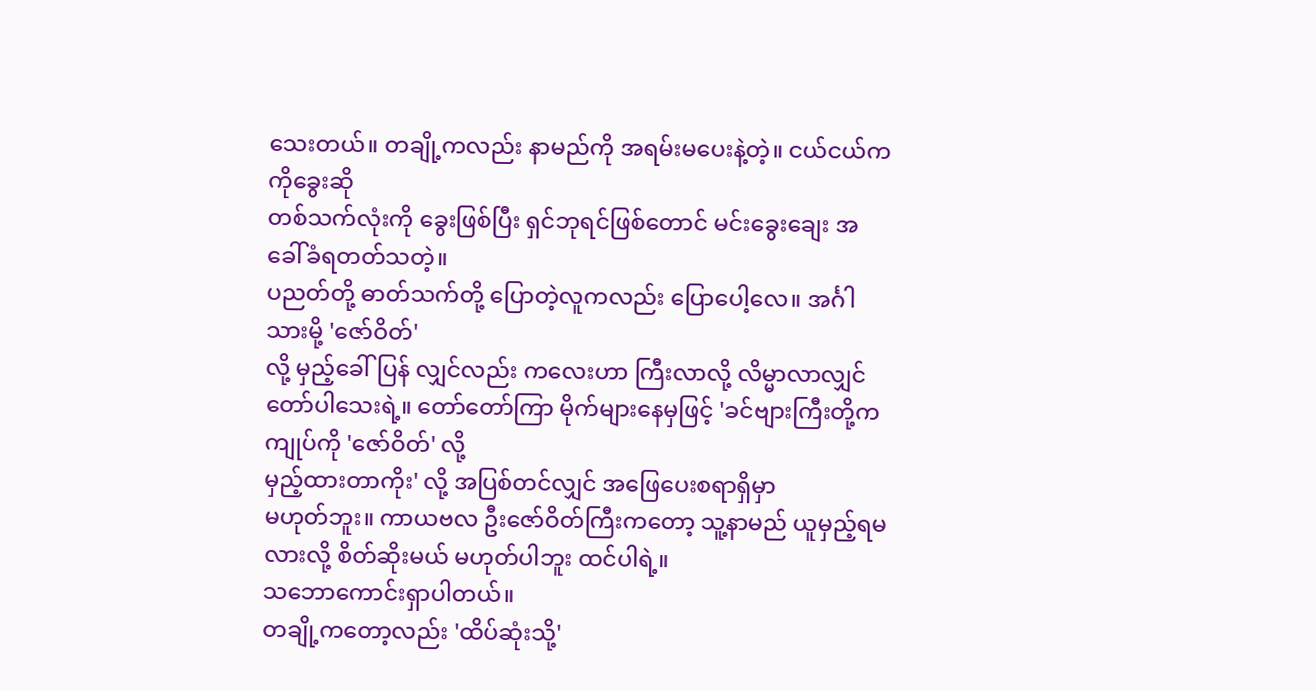သေးတယ်။ တချို့ကလည်း နာမည်ကို အရမ်းမပေးနဲ့တဲ့။ ငယ်ငယ်က ကိုခွေးဆို
တစ်သက်လုံးကို ခွေးဖြစ်ပြီး ရှင်ဘုရင်ဖြစ်တောင် မင်းခွေးချေး အခေါ်ခံရတတ်သတဲ့။
ပညတ်တို့ ဓာတ်သက်တို့ ပြောတဲ့လူကလည်း ပြောပေါ့လေ။ အင်္ဂါသားမို့ 'ဇော်ဝိတ်'
လို့ မှည့်ခေါ်ပြန် လျှင်လည်း ကလေးဟာ ကြီးလာလို့ လိမ္မာလာလျှင်
တော်ပါသေးရဲ့။ တော်တော်ကြာ မိုက်များနေမှဖြင့် 'ခင်ဗျားကြီးတို့က
ကျုပ်ကို 'ဇော်ဝိတ်' လို့
မှည့်ထားတာကိုး' လို့ အပြစ်တင်လျှင် အဖြေပေးစရာရှိမှာ
မဟုတ်ဘူး။ ကာယဗလ ဦးဇော်ဝိတ်ကြီးကတော့ သူ့နာမည် ယူမှည့်ရမလားလို့ စိတ်ဆိုးမယ် မဟုတ်ပါဘူး ထင်ပါရဲ့။
သဘောကောင်းရှာပါတယ်။
တချို့ကတော့လည်း 'ထိပ်ဆုံးသို့'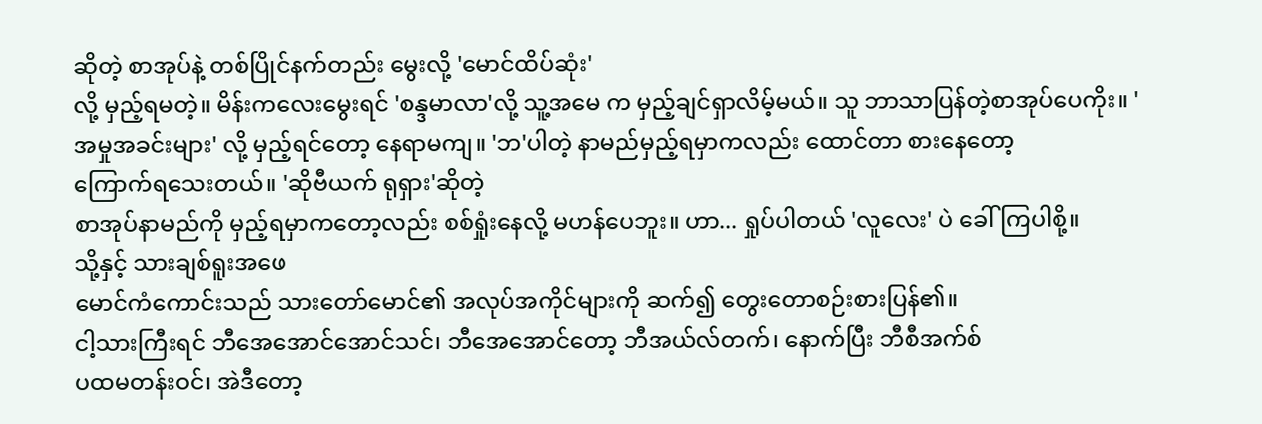ဆိုတဲ့ စာအုပ်နဲ့ တစ်ပြိုင်နက်တည်း မွေးလို့ 'မောင်ထိပ်ဆုံး'
လို့ မှည့်ရမတဲ့။ မိန်းကလေးမွေးရင် 'စန္ဒမာလာ'လို့ သူ့အမေ က မှည့်ချင်ရှာလိမ့်မယ်။ သူ ဘာသာပြန်တဲ့စာအုပ်ပေကိုး။ 'အမှုအခင်းများ' လို့ မှည့်ရင်တော့ နေရာမကျ။ 'ဘ'ပါတဲ့ နာမည်မှည့်ရမှာကလည်း ထောင်တာ စားနေတော့
ကြောက်ရသေးတယ်။ 'ဆိုဗီယက် ရုရှား'ဆိုတဲ့
စာအုပ်နာမည်ကို မှည့်ရမှာကတော့လည်း စစ်ရှုံးနေလို့ မဟန်ပေဘူး။ ဟာ... ရှုပ်ပါတယ် 'လူလေး' ပဲ ခေါ်ကြပါစို့။
သို့နှင့် သားချစ်ရူးအဖေ
မောင်ကံကောင်းသည် သားတော်မောင်၏ အလုပ်အကိုင်များကို ဆက်၍ တွေးတောစဉ်းစားပြန်၏။
ငါ့သားကြီးရင် ဘီအေအောင်အောင်သင်၊ ဘီအေအောင်တော့ ဘီအယ်လ်တက်၊ နောက်ပြီး ဘီစီအက်စ်
ပထမတန်းဝင်၊ အဲဒီတော့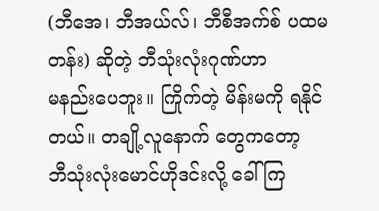(ဘီအေ၊ ဘီအယ်လ်၊ ဘီစီအက်စ် ပထမတန်း) ဆိုတဲ့ ဘီသုံးလုံးဂုဏ်ဟာ
မနည်းပေဘူး။ ကြိုက်တဲ့ မိန်းမကို ရနိုင်တယ်။ တချို့လူနောက် တွေကတော့
ဘီသုံးလုံးမောင်ဟိုဒင်းလို့ ခေါ်ကြ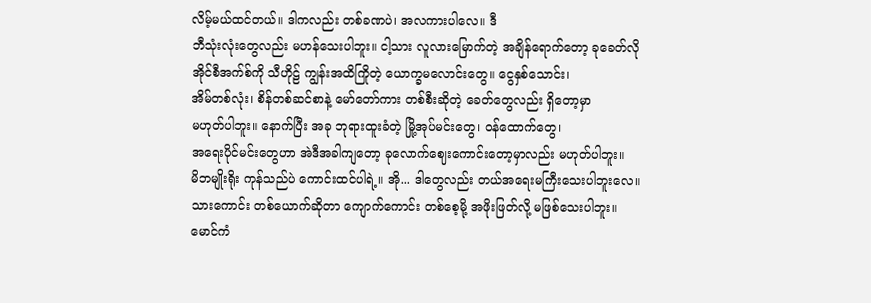လိမ့်မယ်ထင်တယ်။ ဒါကလည်း တစ်ခဏပဲ၊ အလကားပါလေ။ ဒီ
ဘီသုံးလုံးတွေလည်း မဟန်သေးပါဘူး။ ငါ့သား လူလားမြောက်တဲ့ အချိန်ရောက်တော့ ခုခေတ်လို
အိုင်စီအက်စ်ကို သီဟိုဠ် ကျွန်းအထိကြိုတဲ့ ယောက္ခမလောင်းတွေ။ ငွေနှစ်သောင်း၊
အိမ်တစ်လုံး၊ စိန်တစ်ဆင်စာနဲ့ မော်တော်ကား တစ်စီးဆိုတဲ့ ခေတ်တွေလည်း ရှိတော့မှာ
မဟုတ်ပါဘူး။ နောက်ပြီး အခု ဘုရားထူးခံတဲ့ မြို့အုပ်မင်းတွေ၊ ဝန်ထောက်တွေ၊
အရေးပိုင်မင်းတွေဟာ အဲဒီအခါကျတော့ ခုလောက်ဈေးကောင်းတော့မှာလည်း မဟုတ်ပါဘူး။
မိဘမျိုးရိုး ကုန်သည်ပဲ ကောင်းထင်ပါရဲ့။ အို... ဒါတွေလည်း တယ်အရေးမကြီးသေးပါဘူးလေ။
သားကောင်း တစ်ယောက်ဆိုတာ ကျောက်ကောင်း တစ်စေ့မို့ အဖိုးဖြတ်လို့ မဖြစ်သေးပါဘူး။
မောင်ကံ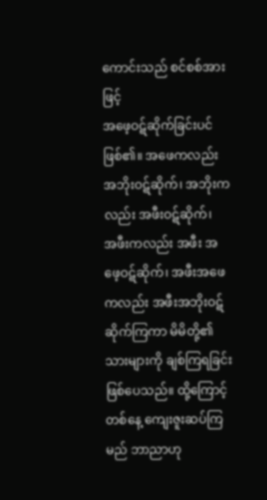ကောင်းသည် စင်စစ်အားဖြင့်
အဖေ့ဝဋ်ဆိုက်ခြင်းပင်ဖြစ်၏။ အဖေကလည်း အဘိုးဝဋ်ဆိုက်၊ အဘိုးကလည်း အဖီးဝဋ်ဆိုက်၊
အဖီးကလည်း အဖီး အဖေ့ဝဋ်ဆိုက်၊ အဖီးအဖေကလည်း အဖီးအဘိုးဝဋ်ဆိုက်ကြကာ မိမိတို့၏
သားများကို ချစ်ကြရခြင်း ဖြစ်ပေသည်။ ထို့ကြောင့် တစ်နေ့ ကျေးဇူးဆပ်ကြမည် ဘာညာဟု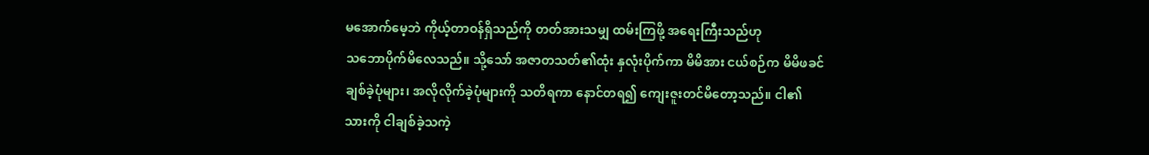မအောက်မေ့ဘဲ ကိုယ့်တာဝန်ရှိသည်ကို တတ်အားသမျှ ထမ်းကြဖို့ အရေးကြီးသည်ဟု
သဘောပိုက်မိလေသည်။ သို့သော် အဇာတသတ်၏ထုံး နှလုံးပိုက်ကာ မိမိအား ငယ်စဉ်က မိမိဖခင်
ချစ်ခဲ့ပုံများ၊ အလိုလိုက်ခဲ့ပုံများကို သတိရကာ နောင်တရ၍ ကျေးဇူးတင်မိတော့သည်။ ငါ၏
သားကို ငါချစ်ခဲ့သကဲ့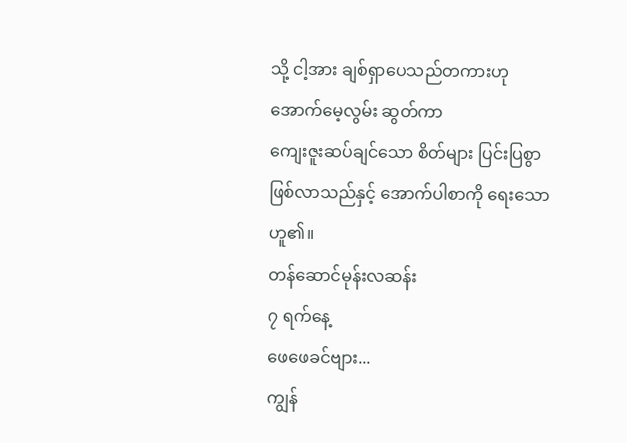သို့ ငါ့အား ချစ်ရှာပေသည်တကားဟု အောက်မေ့လွမ်း ဆွတ်ကာ
ကျေးဇူးဆပ်ချင်သော စိတ်များ ပြင်းပြစွာ ဖြစ်လာသည်နှင့် အောက်ပါစာကို ရေးသောဟူ၏။
တန်ဆောင်မုန်းလဆန်း
၇ ရက်နေ့
ဖေဖေခင်ဗျား...
ကျွန်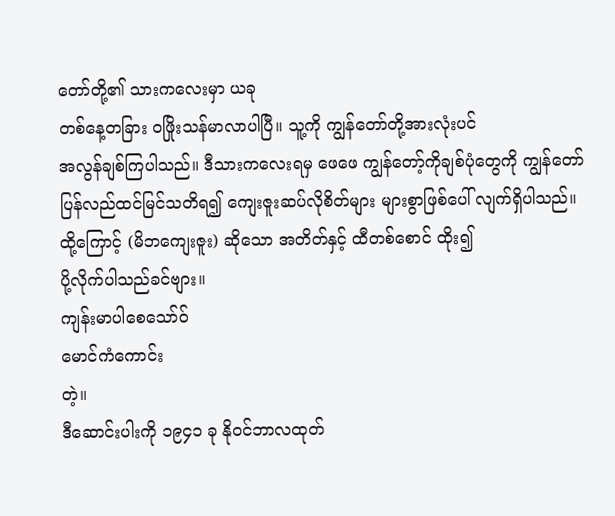တော်တို့၏ သားကလေးမှာ ယခု
တစ်နေ့တခြား ဝဖြိုးသန်မာလာပါပြီ။ သူ့ကို ကျွန်တော်တို့အားလုံးပင်
အလွန်ချစ်ကြပါသည်။ ဒီသားကလေးရမှ ဖေဖေ ကျွန်တော့်ကိုချစ်ပုံတွေကို ကျွန်တော်
ပြန်လည်ထင်မြင်သတိရ၍ ကျေးဇူးဆပ်လိုစိတ်များ များစွာဖြစ်ပေါ် လျက်ရှိပါသည်။
ထို့ကြောင့် (မိဘကျေးဇူး) ဆိုသော အတိတ်နှင့် ထီတစ်စောင် ထိုး၍
ပို့လိုက်ပါသည်ခင်ဗျား။
ကျန်းမာပါစေသော်ဝ်
မောင်ကံကောင်း
တဲ့။
ဒီဆောင်းပါးကို ၁၉၄၁ ခု နိုဝင်ဘာလထုတ်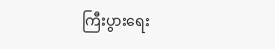ကြီးပွားရေး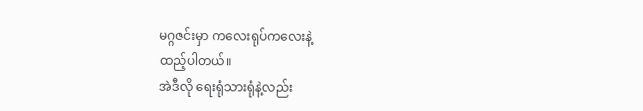မဂ္ဂဇင်းမှာ ကလေးရုပ်ကလေးနဲ့
ထည့်ပါတယ်။
အဲဒီလို ရေးရုံသားရုံနဲ့လည်း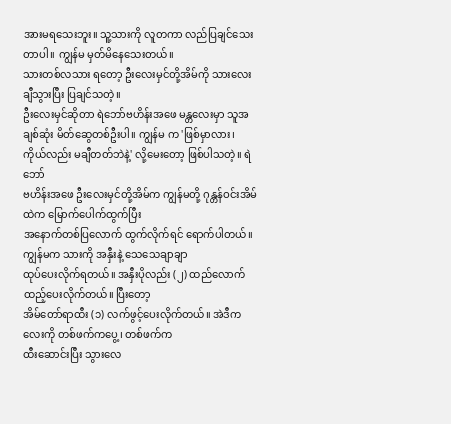အားမရသေးဘူး။ သူ့သားကို လူတကာ လည်ပြချင်သေးတာပါ။ ကျွန်မ မှတ်မိနေသေးတယ်။
သားတစ်လသား ရတော့ ဦးလေးမှင်တို့အိမ်ကို သားလေး ချီသွားပြီး ပြချင်သတဲ့။
ဦးလေးမှင်ဆိုတာ ရဲဘော်ဗဟိန်းအဖေ မန္တလေးမှာ သူအချစ်ဆုံး မိတ်ဆွေတစ်ဦးပါ။ ကျွန်မ က 'ဖြစ်မှာလား၊
ကိုယ်လည်း မချီတတ်ဘဲနဲ့' လို့မေးတော့ ဖြစ်ပါသတဲ့။ ရဲဘော်
ဗဟိန်းအဖေ ဦးလေးမှင်တို့အိမ်က ကျွန်မတို့ ဂုန္တန်ဝင်းအိမ်ထဲက မြောက်ပေါက်ထွက်ပြီး
အနောက်တစ်ပြလောက် ထွက်လိုက်ရင် ရောက်ပါတယ်။ ကျွန်မက သားကို အနှီးနဲ့ သေသေချာချာ
ထုပ်ပေးလိုက်ရတယ်။ အနှီးပိုလည်း (၂) ထည်လောက် ထည့်ပေးလိုက်တယ်။ ပြီးတော့
အိမ်တော်ရာထီး (၁) လက်ဖွင့်ပေးလိုက်တယ်။ အဲဒီကလေးကို တစ်ဖက်ကပွေ့၊ တစ်ဖက်က
ထီးဆောင်းပြီး သွားလေ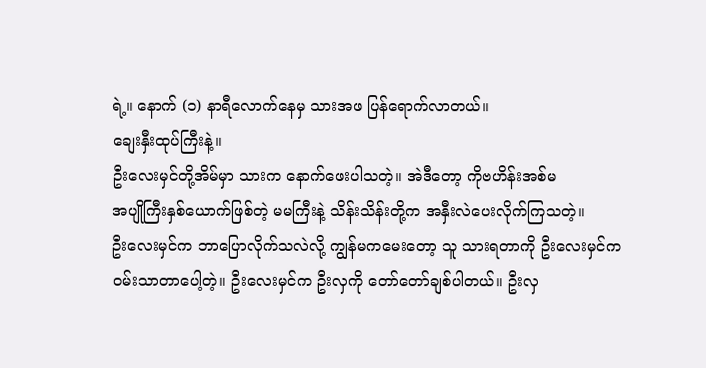ရဲ့။ နောက် (၁) နာရီလောက်နေမှ သားအဖ ပြန်ရောက်လာတယ်။
ချေးနှီးထုပ်ကြီးနဲ့။
ဦးလေးမှင်တို့အိမ်မှာ သားက နောက်ဖေးပါသတဲ့။ အဲဒီတော့ ကိုဗဟိန်းအစ်မ
အပျိုကြီးနှစ်ယောက်ဖြစ်တဲ့ မမကြီးနဲ့ သိန်းသိန်းတို့က အနှီးလဲပေးလိုက်ကြသတဲ့။
ဦးလေးမှင်က ဘာပြောလိုက်သလဲလို့ ကျွန်မကမေးတော့ သူ သားရတာကို ဦးလေးမှင်က
ဝမ်းသာတာပေါ့တဲ့။ ဦးလေးမှင်က ဦးလှကို တော်တော်ချစ်ပါတယ်။ ဦးလှ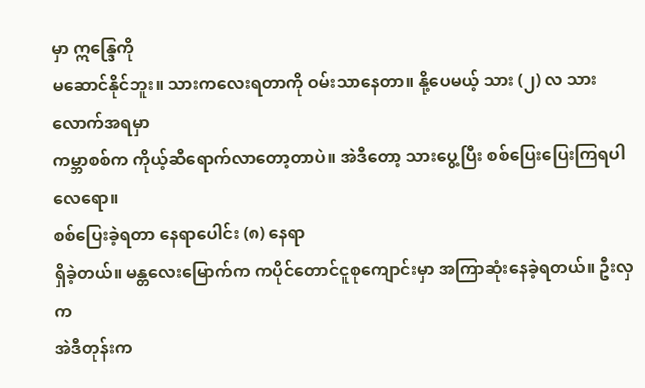မှာ ဣန္ဒြေကို
မဆောင်နိုင်ဘူး။ သားကလေးရတာကို ဝမ်းသာနေတာ။ နို့ပေမယ့် သား (၂) လ သားလောက်အရမှာ
ကမ္ဘာစစ်က ကိုယ့်ဆီရောက်လာတော့တာပဲ။ အဲဒီတော့ သားပွေ့ပြီး စစ်ပြေးပြေးကြရပါလေရော။
စစ်ပြေးခဲ့ရတာ နေရာပေါင်း (၈) နေရာ
ရှိခဲ့တယ်။ မန္တလေးမြောက်က ကပိုင်တောင်ငူစုကျောင်းမှာ အကြာဆုံးနေခဲ့ရတယ်။ ဦးလှက
အဲဒီတုန်းက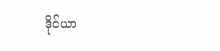ဒိုင်ယာ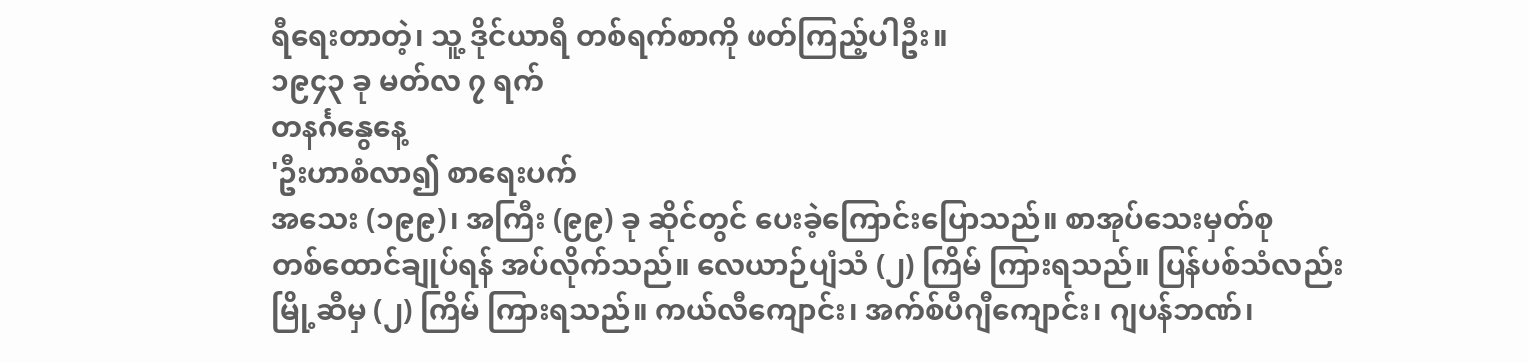ရီရေးတာတဲ့၊ သူ့ ဒိုင်ယာရီ တစ်ရက်စာကို ဖတ်ကြည့်ပါဦး။
၁၉၄၃ ခု မတ်လ ၇ ရက်
တနင်္ဂနွေနေ့
'ဦးဟာစံလာ၍ စာရေးပက်
အသေး (၁၉၉)၊ အကြီး (၉၉) ခု ဆိုင်တွင် ပေးခဲ့ကြောင်းပြောသည်။ စာအုပ်သေးမှတ်စု
တစ်ထောင်ချုပ်ရန် အပ်လိုက်သည်။ လေယာဉ်ပျံသံ (၂) ကြိမ် ကြားရသည်။ ပြန်ပစ်သံလည်း
မြို့ဆီမှ (၂) ကြိမ် ကြားရသည်။ ကယ်လီကျောင်း၊ အက်စ်ပီဂျီကျောင်း၊ ဂျပန်ဘဏ်၊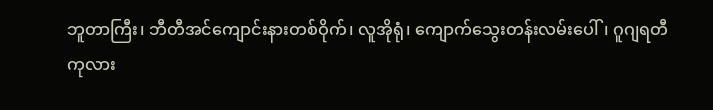ဘူတာကြီး၊ ဘီတီအင်ကျောင်းနားတစ်ဝိုက်၊ လူအိုရုံ၊ ကျောက်သွေးတန်းလမ်းပေါ်၊ ဂူဂျရတီ
ကုလား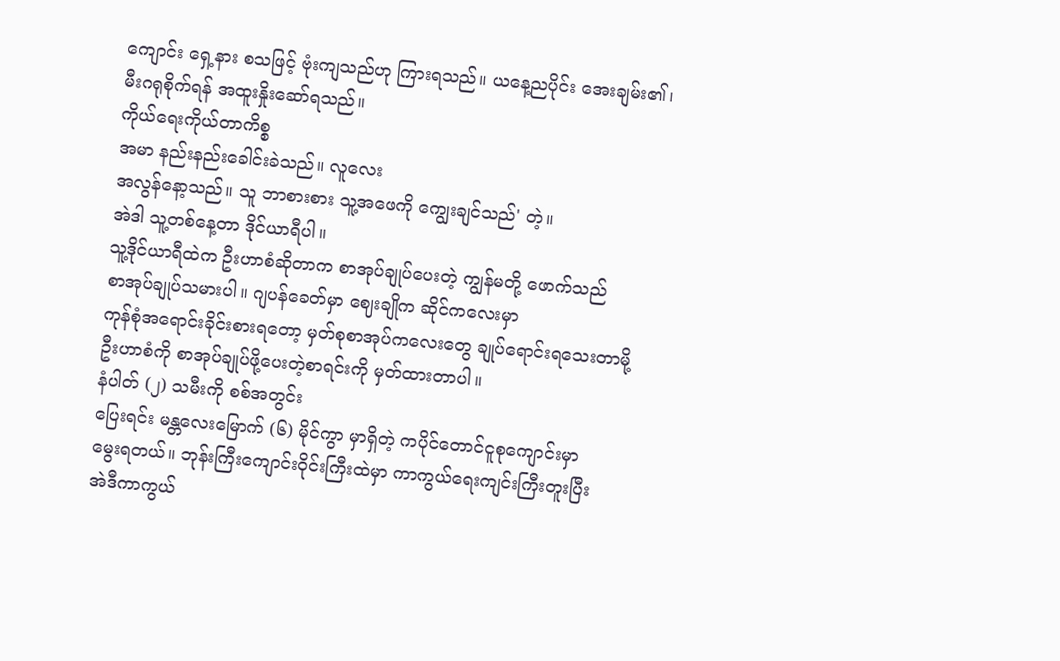ကျောင်း ရှေ့နား စသဖြင့် ဗုံးကျသည်ဟု ကြားရသည်။ ယနေ့ညပိုင်း အေးချမ်း၏၊
မီးဂရုစိုက်ရန် အထူးနှိုးဆော်ရသည်။
ကိုယ်ရေးကိုယ်တာကိစ္စ
အမာ နည်းနည်းခေါင်းခဲသည်။ လူလေး
အလွန်နော့သည်။ သူ ဘာစားစား သူ့အဖေကို ကျွေးချင်သည်' တဲ့။
အဲဒါ သူ့တစ်နေ့တာ ဒိုင်ယာရီပါ။
သူ့ဒိုင်ယာရီထဲက ဦးဟာစံဆိုတာက စာအုပ်ချုပ်ပေးတဲ့ ကျွန်မတို့ ဖောက်သည်
စာအုပ်ချုပ်သမားပါ။ ဂျပန်ခေတ်မှာ ဈေးချိုက ဆိုင်ကလေးမှာ
ကုန်စုံအရောင်းခိုင်းစားရတော့ မှတ်စုစာအုပ်ကလေးတွေ ချုပ်ရောင်းရသေးတာမို့
ဦးဟာစံကို စာအုပ်ချုပ်ဖို့ပေးတဲ့စာရင်းကို မှတ်ထားတာပါ။
နံပါတ် (၂) သမီးကို စစ်အတွင်း
ပြေးရင်း မန္တလေးမြောက် (၆) မိုင်ကွာ မှာရှိတဲ့ ကပိုင်တောင်ငူစုကျောင်းမှာ
မွေးရတယ်။ ဘုန်းကြီးကျောင်းဝိုင်းကြီးထဲမှာ ကာကွယ်ရေးကျင်းကြီးတူးပြီး
အဲဒီကာကွယ်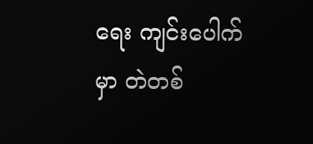ရေး ကျင်းပေါက်မှာ တဲတစ်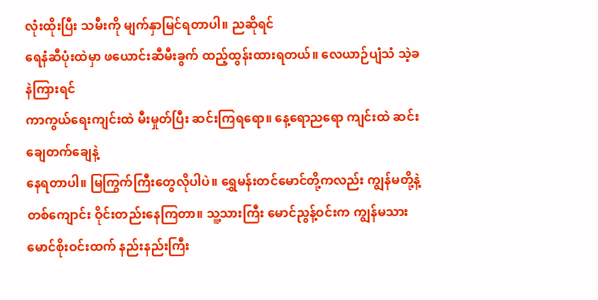လုံးထိုးပြီး သမီးကို မျက်နှာမြင်ရတာပါ။ ညဆိုရင်
ရေနံဆီပုံးထဲမှာ ဖယောင်းဆီမီးခွက် ထည့်ထွန်းထားရတယ်။ လေယာဉ်ပျံသံ သဲ့ခနဲကြားရင်
ကာကွယ်ရေးကျင်းထဲ မီးမှုတ်ပြီး ဆင်းကြရရော။ နေ့ရောညရော ကျင်းထဲ ဆင်းချေတက်ချေနဲ့
နေရတာပါ။ မြကြွက်ကြီးတွေလိုပါပဲ။ ရွှေမန်းတင်မောင်တို့ကလည်း ကျွန်မတို့နဲ့
တစ်ကျောင်း ဝိုင်းတည်းနေကြတာ။ သူ့သားကြီး မောင်ညွန့်ဝင်းက ကျွန်မသား
မောင်စိုးဝင်းထက် နည်းနည်းကြီး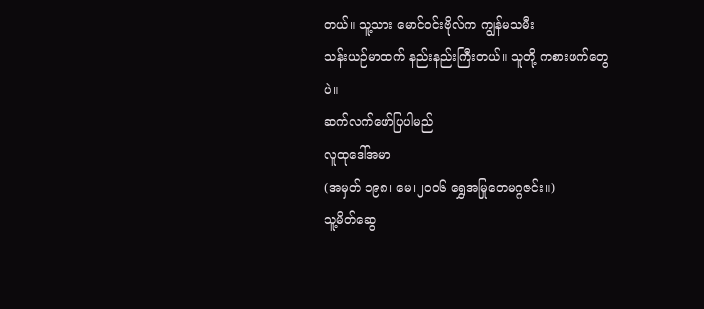တယ်။ သူ့သား မောင်ဝင်းဗိုလ်က ကျွန်မသမီး
သန်းယဉ်မာထက် နည်းနည်းကြီးတယ်။ သူတို့ ကစားဖက်တွေပဲ။
ဆက်လက်ဖော်ပြပါမည်
လူထုဒေါ်အမာ
(အမှတ် ၁၉၈၊ မေ၊၂၀၀၆ ရွှေအမြုတေမဂ္ဂဇင်း။)
သူ့မိတ်ဆွေ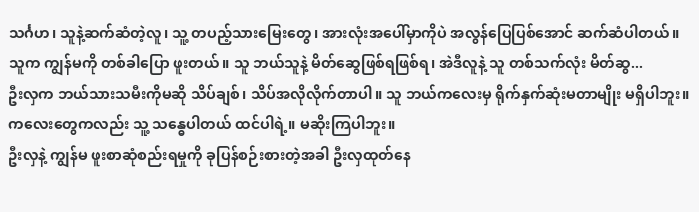သင်္ဂဟ၊ သူနဲ့ဆက်ဆံတဲ့လူ၊ သူ့ တပည့်သားမြေးတွေ၊ အားလုံးအပေါ်မှာကိုပဲ အလွန်ပြေပြစ်အောင် ဆက်ဆံပါတယ်။ သူက ကျွန်မကို တစ်ခါပြော ဖူးတယ်။ သူ ဘယ်သူနဲ့ မိတ်ဆွေဖြစ်ရဖြစ်ရ၊ အဲဒီလူနဲ့ သူ တစ်သက်လုံး မိတ်ဆွ...
ဦးလှက ဘယ်သားသမီးကိုမဆို သိပ်ချစ်၊ သိပ်အလိုလိုက်တာပါ။ သူ ဘယ်ကလေးမှ ရိုက်နှက်ဆုံးမတာမျိုး မရှိပါဘူး။ ကလေးတွေကလည်း သူ့ သန္ဓေပါတယ် ထင်ပါရဲ့။ မဆိုးကြပါဘူး။
ဦးလှနဲ့ ကျွန်မ ဖူးစာဆုံစည်းရမှုကို ခုပြန်စဉ်းစားတဲ့အခါ ဦးလှထုတ်နေ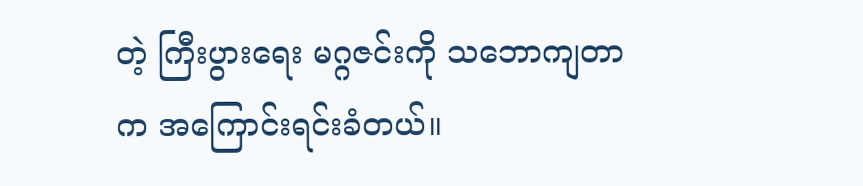တဲ့ ကြီးပွားရေး မဂ္ဂဇင်းကို သဘောကျတာက အကြောင်းရင်းခံတယ်။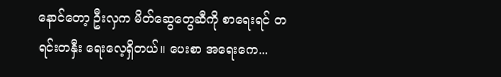နောင်တော့ ဦးလှက မိတ်ဆွေတွေဆီကို စာရေးရင် တရင်းတနှီး ရေးလေ့ရှိတယ်။ ပေးစာ အရေးကေ...